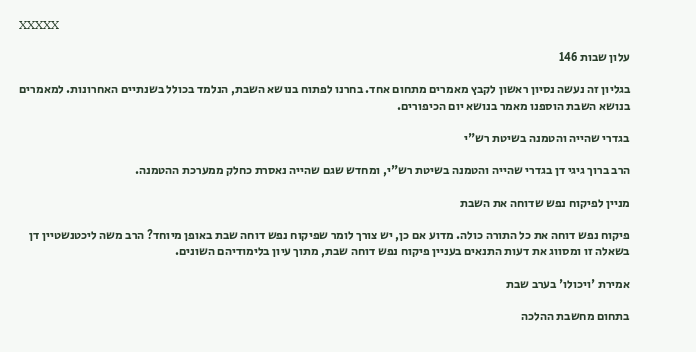XXXXX

עלון שבות 146

בגליון זה נעשה נסיון ראשון לקבץ מאמרים מתחום אחד. בחרנו לפתוח בנושא השבת, הנלמד בכולל בשנתיים האחרונות. למאמרים בנושא השבת הוספנו מאמר בנושא יום הכיפורים.

בגדרי שהייה והטמנה בשיטת רש"י

הרב ברוך גיגי דן בגדרי שהייה והטמנה בשיטת רש"י, ומחדש שגם שהייה נאסרת כחלק ממערכת ההטמנה.

מניין לפיקוח נפש שדוחה את השבת

פיקוח נפש דוחה את כל התורה כולה. מדוע אם כן, יש צורך לומר שפיקוח נפש דוחה שבת באופן מיוחד? הרב משה ליכטנשטיין דן בשאלה זו ומסווג את דעות התנאים בעניין פיקוח נפש דוחה שבת, מתוך עיון בלימודיהם השונים.

אמירת 'ויכולו' בערב שבת

בתחום מחשבת ההלכה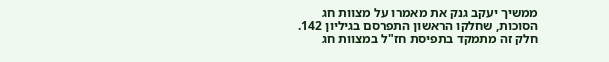ממשיך יעקב גנק את מאמרו על מצוות חג הסוכות, שחלקו הראשון התפרסם בגיליון 142. חלק זה מתמקד בתפיסת חז"ל במצוות חג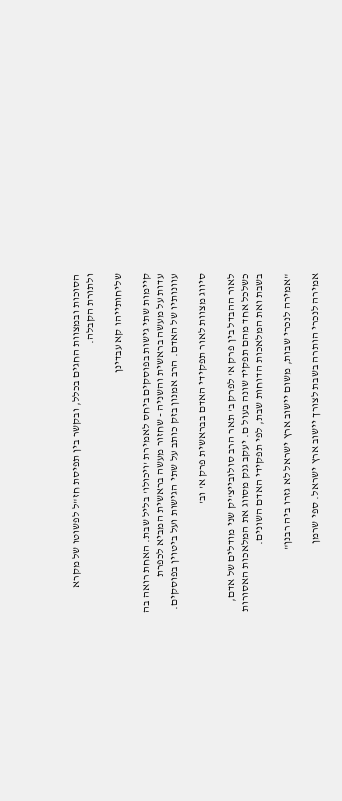הסוכות ובמצוות החגים בכלל, ובקשר בין תפיסת חז"ל לפשוטו של מקרא ולתורת הקבלה.

שליחותייהו קא עבדינן

קיימות שתי גישות בפוסקים ביחס לאמירת 'ויכולו' בליל שבת. האחת רואה בה עדות על מעשה בראשית והשניה - שחזור מעשה בראשית המביא לכפרת עוונותיו של האדם. הרב אמנון בזק כותב על שתי הגישות ועל ביטוין בפוסקים.

סיווג מצוות לאור תפקידי האדם בבראשית פרק א' וב'

לאור ההבדל בין פרק א' לפרק ב' תאר הרב סולובייצ'יק שני מודלים של אדם, כשלכל אחד מהם תפקיד שונה בעול ם. יעקב גנק מסווג את המלאכות האסורות בשבת ואת המלאכות הדוחות שבת, לפי תפקידי האדם השונים.

"אמירה לנכרי שבות, משום יישוב ארץ ישראל לא גזרו ביה רבנן"

אמירה לנכרי הותרה בשבת לצורך יישוב ארץ ישראל. ספי שרמן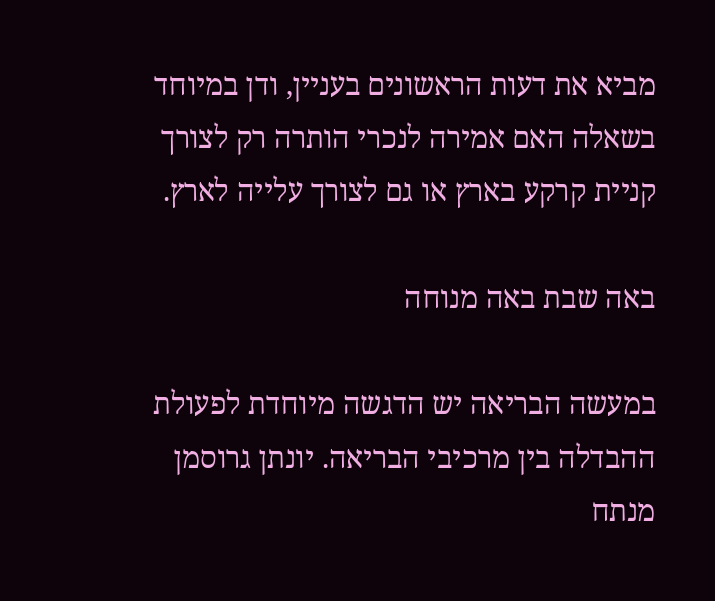מביא את דעות הראשונים בעניין, ודן במיוחד בשאלה האם אמירה לנכרי הותרה רק לצורך קניית קרקע בארץ או גם לצורך עלייה לארץ.

באה שבת באה מנוחה

במעשה הבריאה יש הדגשה מיוחדת לפעולת ההבדלה בין מרכיבי הבריאה. יונתן גרוסמן מנתח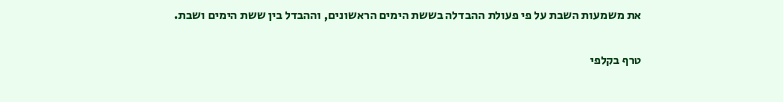את משמעות השבת על פי פעולת ההבדלה בששת הימים הראשונים, וההבדל בין ששת הימים ושבת.

טרף בקלפי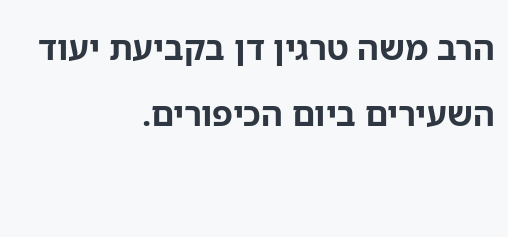הרב משה טרגין דן בקביעת יעוד השעירים ביום הכיפורים.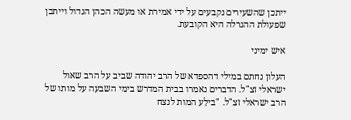ייתכן שהשעירים נקבעים על ידי אמירת או מעשה הכהן הגדול וייתכן שפעולת ההגרלה היא הקובעת.

איש ימיני

העלון נחתם במילי דהספדא של הרב יהודה שביב על הרב שאול ישראלי זצ"ל. הדברים נאמרו בבית המדרש בימי השבעה על מותו של הרב ישראלי זצ"ל. "בילַע המות לנצח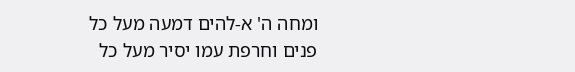ומחה ה' א-להים דמעה מעל כל פנים וחרפת עמו יסיר מעל כל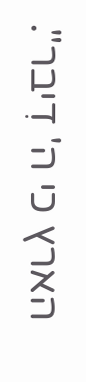הארץ כי ה' דִיבר".